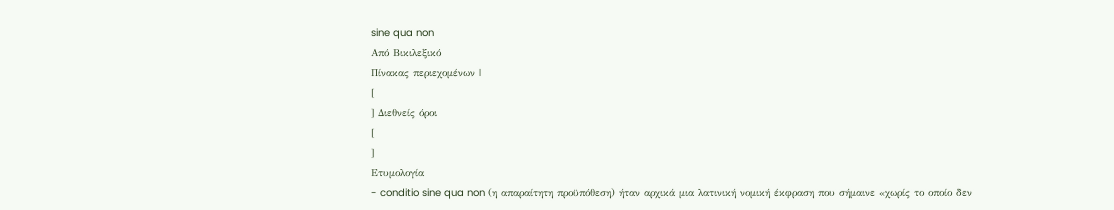sine qua non
Από Βικιλεξικό
Πίνακας περιεχομένων |
[
] Διεθνείς όροι
[
]
Ετυμολογία
- conditio sine qua non (η απαραίτητη προϋπόθεση) ήταν αρχικά μια λατινική νομική έκφραση που σήμαινε «χωρίς το οποίο δεν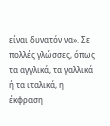είναι δυνατόν να». Σε πολλές γλώσσες, όπως τα αγγλικά, τα γαλλικά ή τα ιταλικά, η έκφραση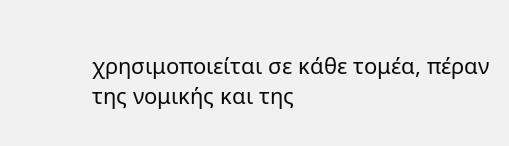χρησιμοποιείται σε κάθε τομέα, πέραν της νομικής και της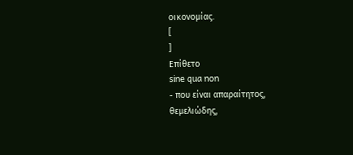οικονομίας.
[
]
Επίθετο
sine qua non
- που είναι απαραίτητος, θεμελιώδης,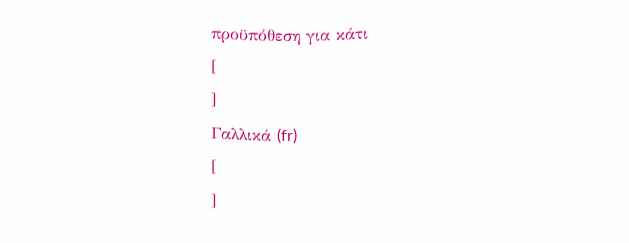προϋπόθεση για κάτι
[
]
Γαλλικά (fr)
[
]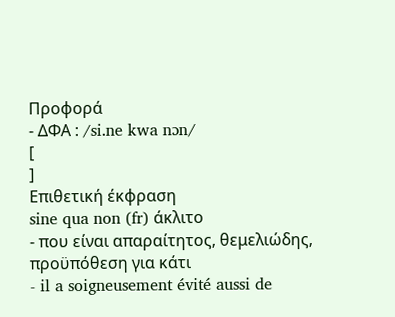Προφορά
- ΔΦΑ : /si.ne kwa nɔn/
[
]
Επιθετική έκφραση
sine qua non (fr) άκλιτο
- που είναι απαραίτητος, θεμελιώδης, προϋπόθεση για κάτι
- il a soigneusement évité aussi de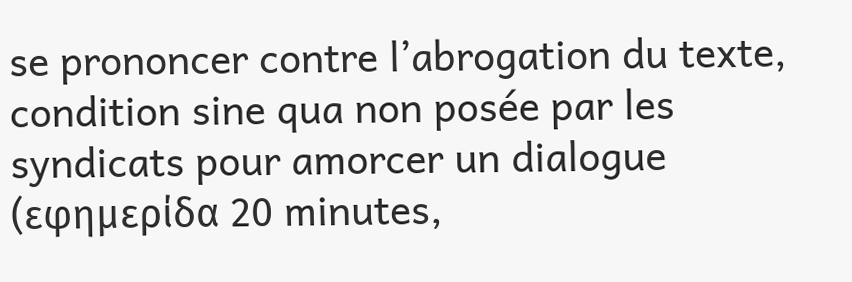se prononcer contre l’abrogation du texte, condition sine qua non posée par les syndicats pour amorcer un dialogue (εφημερίδα 20 minutes,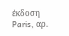έκδοση Paris, αρ.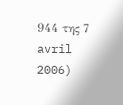944 της 7 avril 2006)